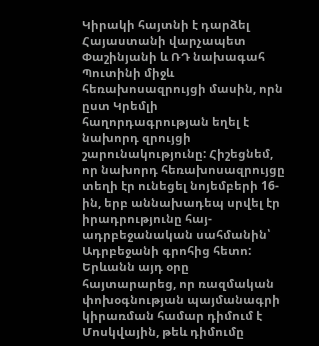Կիրակի հայտնի է դարձել Հայաստանի վարչապետ Փաշինյանի և ՌԴ նախագահ Պուտինի միջև հեռախոսազրույցի մասին, որն ըստ Կրեմլի հաղորդագրության եղել է նախորդ զրույցի շարունակությունը: Հիշեցնեմ, որ նախորդ հեռախոսազրույցը տեղի էր ունեցել նոյեմբերի 16-ին, երբ աննախադեպ սրվել էր իրադրությունը հայ-ադրբեջանական սահմանին՝ Ադրբեջանի գրոհից հետո: Երևանն այդ օրը հայտարարեց, որ ռազմական փոխօգնության պայմանագրի կիրառման համար դիմում է Մոսկվային, թեև դիմումը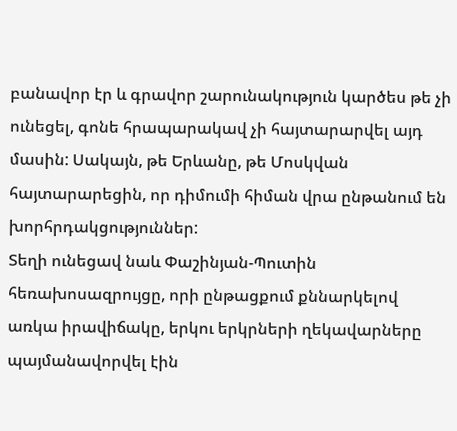բանավոր էր և գրավոր շարունակություն կարծես թե չի ունեցել, գոնե հրապարակավ չի հայտարարվել այդ մասին: Սակայն, թե Երևանը, թե Մոսկվան հայտարարեցին, որ դիմումի հիման վրա ընթանում են խորհրդակցություններ:
Տեղի ունեցավ նաև Փաշինյան-Պուտին հեռախոսազրույցը, որի ընթացքում քննարկելով առկա իրավիճակը, երկու երկրների ղեկավարները պայմանավորվել էին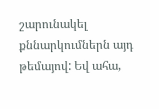շարունակել քննարկումներն այդ թեմայով: Եվ ահա,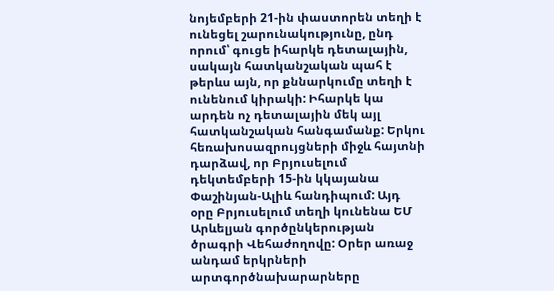նոյեմբերի 21-ին փաստորեն տեղի է ունեցել շարունակությունը, ընդ որում՝ գուցե իհարկե դետալային, սակայն հատկանշական պահ է թերևս այն, որ քննարկումը տեղի է ունենում կիրակի: Իհարկե կա արդեն ոչ դետալային մեկ այլ հատկանշական հանգամանք: Երկու հեռախոսազրույցների միջև հայտնի դարձավ, որ Բրյուսելում դեկտեմբերի 15-ին կկայանա Փաշինյան-Ալիև հանդիպում: Այդ օրը Բրյուսելում տեղի կունենա ԵՄ Արևելյան գործընկերության ծրագրի Վեհաժողովը: Օրեր առաջ անդամ երկրների արտգործնախարարները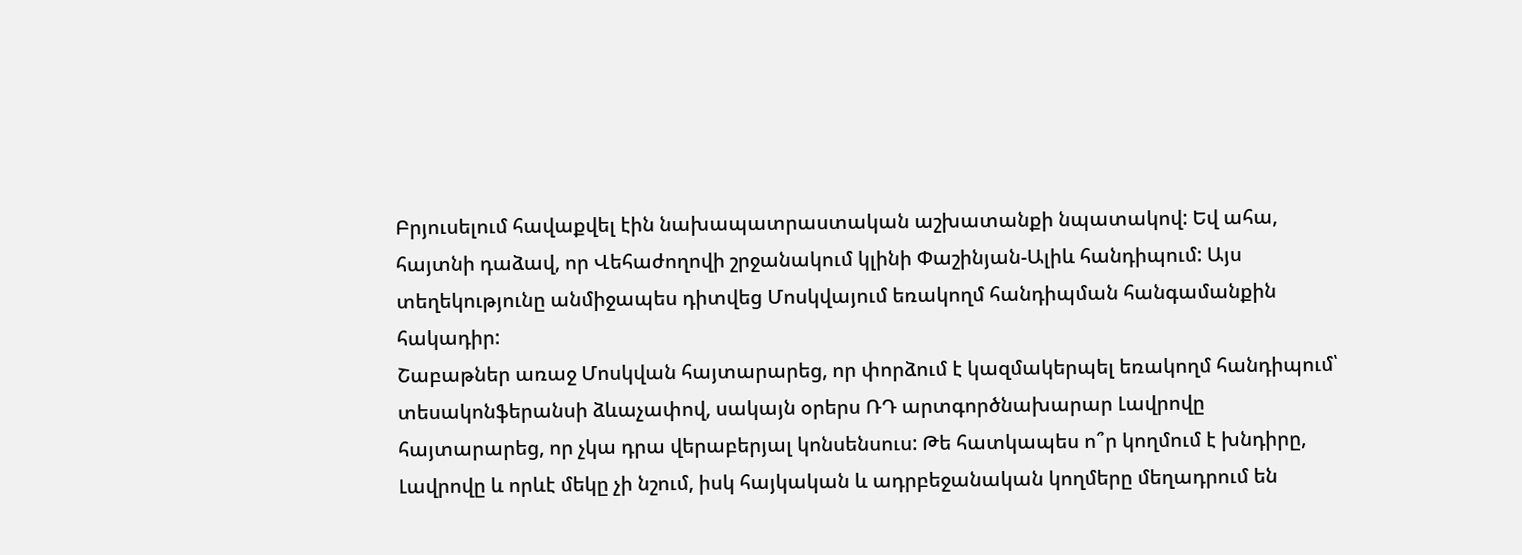Բրյուսելում հավաքվել էին նախապատրաստական աշխատանքի նպատակով: Եվ ահա, հայտնի դաձավ, որ Վեհաժողովի շրջանակում կլինի Փաշինյան-Ալիև հանդիպում: Այս տեղեկությունը անմիջապես դիտվեց Մոսկվայում եռակողմ հանդիպման հանգամանքին հակադիր:
Շաբաթներ առաջ Մոսկվան հայտարարեց, որ փորձում է կազմակերպել եռակողմ հանդիպում՝ տեսակոնֆերանսի ձևաչափով, սակայն օրերս ՌԴ արտգործնախարար Լավրովը հայտարարեց, որ չկա դրա վերաբերյալ կոնսենսուս: Թե հատկապես ո՞ր կողմում է խնդիրը, Լավրովը և որևէ մեկը չի նշում, իսկ հայկական և ադրբեջանական կողմերը մեղադրում են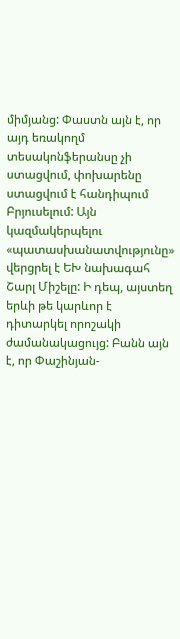միմյանց: Փաստն այն է, որ այդ եռակողմ տեսակոնֆերանսը չի ստացվում, փոխարենը ստացվում է հանդիպում Բրյուսելում: Այն կազմակերպելու «պատասխանատվությունը» վերցրել է ԵԽ նախագահ Շարլ Միշելը: Ի դեպ, այստեղ երևի թե կարևոր է դիտարկել որոշակի ժամանակացույց: Բանն այն է, որ Փաշինյան-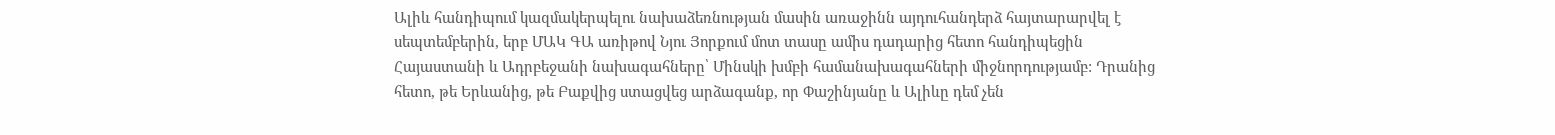Ալիև հանդիպում կազմակերպելու նախաձեռնության մասին առաջինն այդուհանդերձ հայտարարվել է սեպտեմբերին, երբ ՄԱԿ ԳԱ առիթով Նյու Յորքում մոտ տասը ամիս դադարից հետո հանդիպեցին Հայաստանի և Ադրբեջանի նախագահները՝ Մինսկի խմբի համանախագահների միջնորդությամբ: Դրանից հետո, թե Երևանից, թե Բաքվից ստացվեց արձագանք, որ Փաշինյանը և Ալիևը դեմ չեն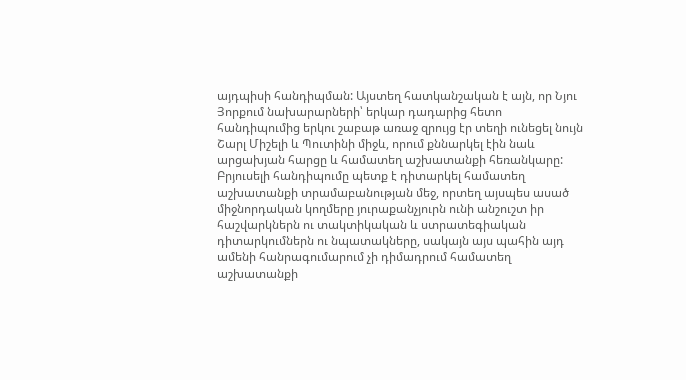այդպիսի հանդիպման: Այստեղ հատկանշական է այն, որ Նյու Յորքում նախարարների՝ երկար դադարից հետո հանդիպումից երկու շաբաթ առաջ զրույց էր տեղի ունեցել նույն Շարլ Միշելի և Պուտինի միջև, որում քննարկել էին նաև արցախյան հարցը և համատեղ աշխատանքի հեռանկարը: Բրյուսելի հանդիպումը պետք է դիտարկել համատեղ աշխատանքի տրամաբանության մեջ, որտեղ այսպես ասած միջնորդական կողմերը յուրաքանչյուրն ունի անշուշտ իր հաշվարկներն ու տակտիկական և ստրատեգիական դիտարկումներն ու նպատակները, սակայն այս պահին այդ ամենի հանրագումարում չի դիմադրում համատեղ աշխատանքի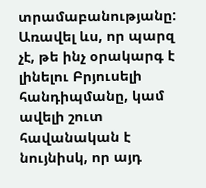տրամաբանությանը: Առավել ևս, որ պարզ չէ, թե ինչ օրակարգ է լինելու Բրյուսելի հանդիպմանը, կամ ավելի շուտ հավանական է նույնիսկ, որ այդ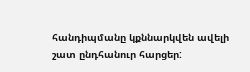հանդիպմանը կքննարկվեն ավելի շատ ընդհանուր հարցեր: